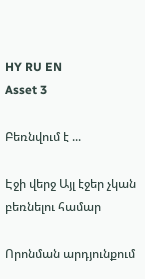HY RU EN
Asset 3

Բեռնվում է ...

Էջի վերջ Այլ էջեր չկան բեռնելու համար

Որոնման արդյունքում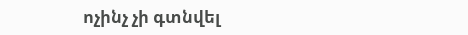ոչինչ չի գտնվել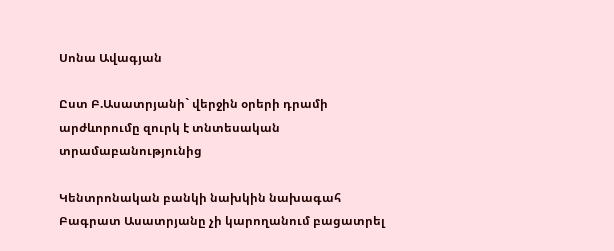Սոնա Ավագյան

Ըստ Բ.Ասատրյանի` վերջին օրերի դրամի արժևորումը զուրկ է տնտեսական տրամաբանությունից

Կենտրոնական բանկի նախկին նախագահ Բագրատ Ասատրյանը չի կարողանում բացատրել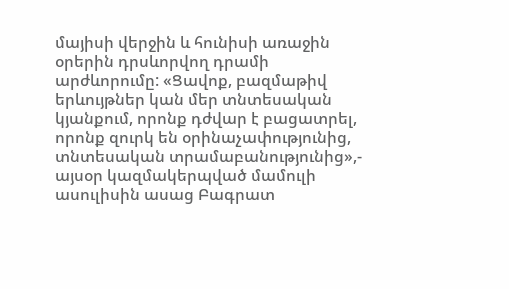մայիսի վերջին և հունիսի առաջին օրերին դրսևորվող դրամի արժևորումը: «Ցավոք, բազմաթիվ երևույթներ կան մեր տնտեսական կյանքում, որոնք դժվար է բացատրել, որոնք զուրկ են օրինաչափությունից, տնտեսական տրամաբանությունից»,- այսօր կազմակերպված մամուլի ասուլիսին ասաց Բագրատ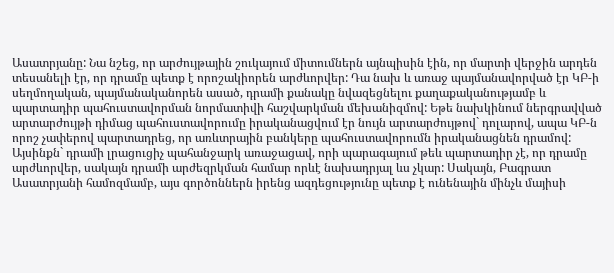Ասատրյանը: Նա նշեց, որ արժույթային շուկայում միտումներն այնպիսին էին, որ մարտի վերջին արդեն տեսանելի էր, որ դրամը պետք է որոշակիորեն արժևորվեր: Դա նախ և առաջ պայմանավորված էր ԿԲ-ի սեղմողական, պայմանականորեն ասած, դրամի քանակը նվազեցնելու քաղաքականությամբ և պարտադիր պահուստավորման նորմատիվի հաշվարկման մեխանիզմով: Եթե նախկինում ներգրավված արտարժույթի դիմաց պահուստավորումը իրականացվում էր նույն արտարժույթով` դոլարով, ապա ԿԲ-ն որոշ չափերով պարտադրեց, որ առևտրային բանկերը պահուստավորումն իրականացնեն դրամով: Այսինքն` դրամի լրացուցիչ պահանջարկ առաջացավ, որի պարագայում թեև պարտադիր չէ, որ դրամը արժևորվեր, սակայն դրամի արժեզրկման համար որևէ նախադրյալ ևս չկար: Սակայն, Բագրատ Ասատրյանի համոզմամբ, այս գործոններն իրենց ազդեցությունը պետք է ունենային մինչև մայիսի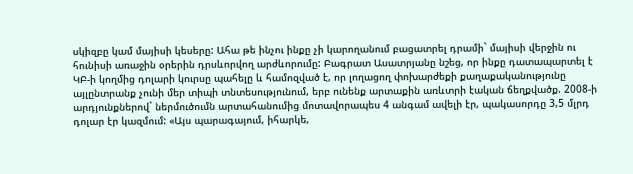սկիզբը կամ մայիսի կեսերը: Ահա թե ինչու ինքը չի կարողանում բացատրել դրամի` մայիսի վերջին ու հունիսի առաջին օրերին դրսևորվող արժևորումը: Բագրատ Ասատրյանը նշեց, որ ինքը դատապարտել է ԿԲ-ի կողմից դոլարի կուրսը պահելը և համոզված է, որ լողացող փոխարժեքի քաղաքականությունը այլընտրանք չունի մեր տիպի տնտեսությունում, երբ ունենք արտաքին առևտրի էական ճեղքվածք. 2008-ի արդյունքներով` ներմուծումն արտահանումից մոտավորապես 4 անգամ ավելի էր, պակասորդը 3,5 մլրդ դոլար էր կազմում: «Այս պարագայում, իհարկե,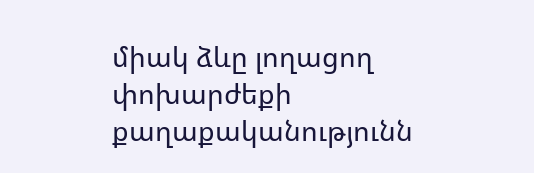միակ ձևը լողացող փոխարժեքի քաղաքականությունն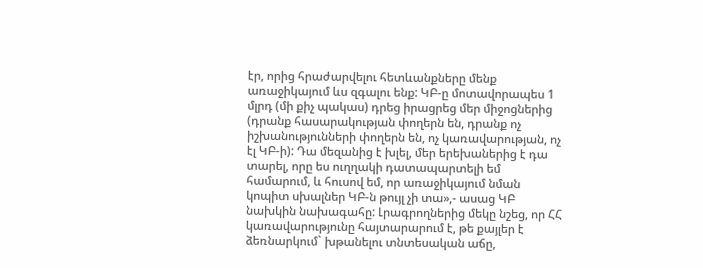էր, որից հրաժարվելու հետևանքները մենք առաջիկայում ևս զգալու ենք: ԿԲ-ը մոտավորապես 1 մլրդ (մի քիչ պակաս) դրեց իրացրեց մեր միջոցներից (դրանք հասարակության փողերն են, դրանք ոչ իշխանությունների փողերն են, ոչ կառավարության, ոչ էլ ԿԲ-ի): Դա մեզանից է խլել, մեր երեխաներից է դա տարել, որը ես ուղղակի դատապարտելի եմ համարում, և հուսով եմ, որ առաջիկայում նման կոպիտ սխալներ ԿԲ-ն թույլ չի տա»,- ասաց ԿԲ նախկին նախագահը: Լրագրողներից մեկը նշեց, որ ՀՀ կառավարությունը հայտարարում է, թե քայլեր է ձեռնարկում` խթանելու տնտեսական աճը,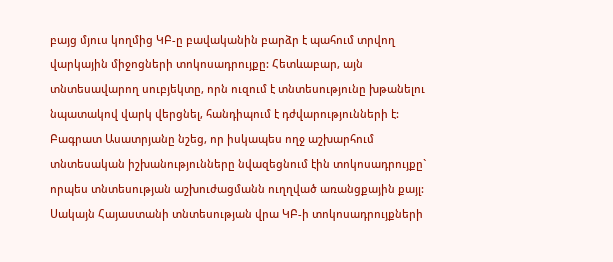բայց մյուս կողմից ԿԲ-ը բավականին բարձր է պահում տրվող վարկային միջոցների տոկոսադրույքը: Հետևաբար, այն տնտեսավարող սուբյեկտը, որն ուզում է տնտեսությունը խթանելու նպատակով վարկ վերցնել, հանդիպում է դժվարությունների է: Բագրատ Ասատրյանը նշեց, որ իսկապես ողջ աշխարհում տնտեսական իշխանությունները նվազեցնում էին տոկոսադրույքը` որպես տնտեսության աշխուժացմանն ուղղված առանցքային քայլ: Սակայն Հայաստանի տնտեսության վրա ԿԲ-ի տոկոսադրույքների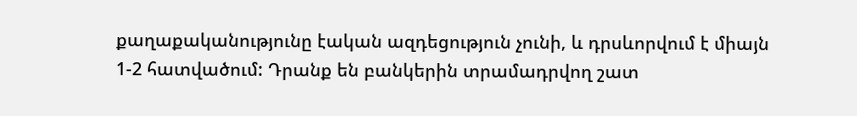քաղաքականությունը էական ազդեցություն չունի, և դրսևորվում է միայն 1-2 հատվածում: Դրանք են բանկերին տրամադրվող շատ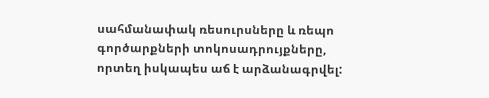սահմանափակ ռեսուրսները և ռեպո գործարքների տոկոսադրույքները, որտեղ իսկապես աճ է արձանագրվել: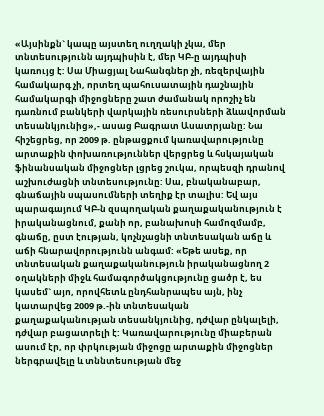«Այսինքն` կապը այստեղ ուղղակի չկա, մեր տնտեսությունն այդպիսին է, մեր ԿԲ-ը այդպիսի կառույց է: Սա Միացյալ Նահանգներ չի, ռեզերվային համակարգ չի, որտեղ պահուսատային դաշնային համակարգի միջոցները շատ ժամանակ որոշիչ են դառնում բանկերի վարկային ռեսուրսների ձևավորման տեսանկյունից»,- ասաց Բագրատ Ասատրյանը: Նա հիշեցրեց, որ 2009 թ. ընթացքում կառավարությունը արտաքին փոխառություններ վերցրեց և հսկայական ֆինանսական միջոցներ լցրեց շուկա, որպեսզի դրանով աշխուժացնի տնտեսությունը: Սա, բնականաբար, գնաճային սպասումների տեղիք էր տալիս: Եվ այս պարագայում ԿԲ-ն զսպողական քաղաքականություն է իրականացնում, քանի որ, բանախոսի համոզմամբ, գնաճը, ըստ էության, կոչնչացնի տնտեսական աճը և աճի հնարավորությունն անգամ: «Եթե ասեք, որ տնտեսական քաղաքականություն իրականացնող 2 օղակների միջև համագործակցությունը ցածր է, ես կասեմ` այո, որովհետև ընդհանրապես այն, ինչ կատարվեց 2009 թ.-ին տնտեսական քաղաքականության տեսանկյունից, դժվար ընկալելի, դժվար բացատրելի է: Կառավարությունը միաբերան ասում էր, որ փրկության միջոցը արտաքին միջոցներ ներգրավելը և տննտեսության մեջ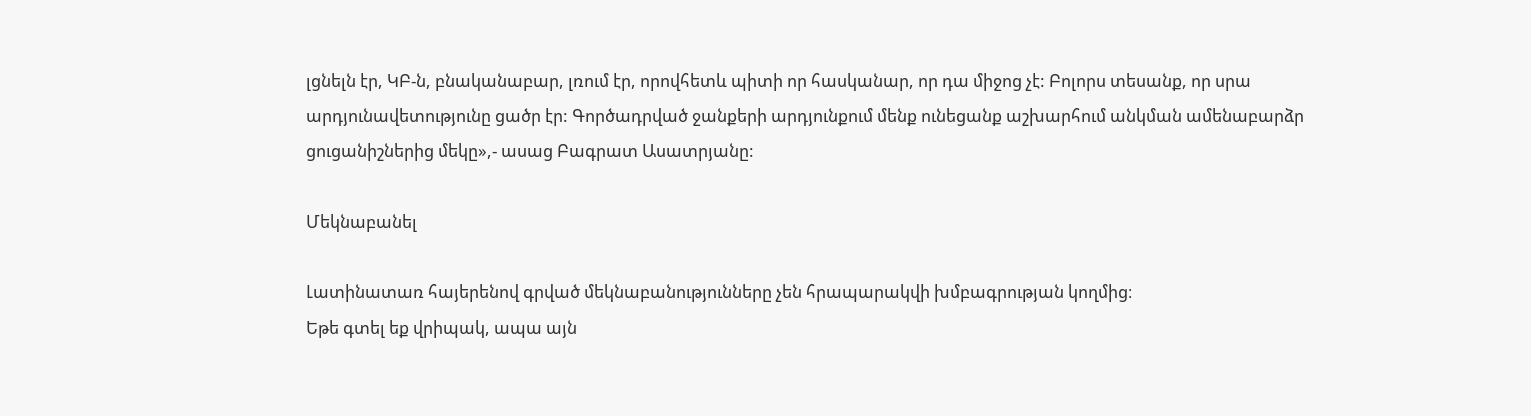լցնելն էր, ԿԲ-ն, բնականաբար, լռում էր, որովհետև պիտի որ հասկանար, որ դա միջոց չէ: Բոլորս տեսանք, որ սրա արդյունավետությունը ցածր էր: Գործադրված ջանքերի արդյունքում մենք ունեցանք աշխարհում անկման ամենաբարձր ցուցանիշներից մեկը»,- ասաց Բագրատ Ասատրյանը:

Մեկնաբանել

Լատինատառ հայերենով գրված մեկնաբանությունները չեն հրապարակվի խմբագրության կողմից։
Եթե գտել եք վրիպակ, ապա այն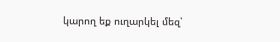կարող եք ուղարկել մեզ՝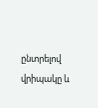ընտրելով վրիպակը և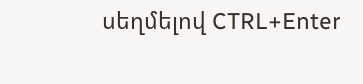սեղմելով CTRL+Enter